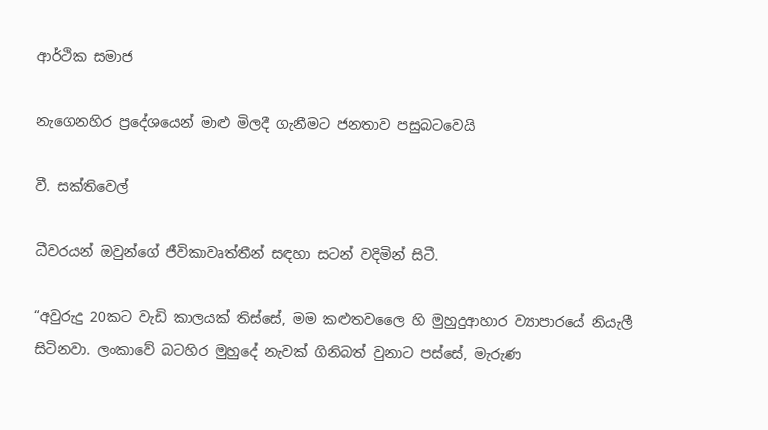ආර්ථික සමාජ

නැගෙනහිර ප්‍රදේශයෙන් මාළු මිලදී ගැනීමට ජනතාව පසුබටවෙයි

වී. සක්තිවෙල්

ධීවරයන් ඔවුන්ගේ ජීවිකාවෘත්තීන් සඳහා සටන් වදිමින් සිටී.

“අවුරුදු 20කට වැඩි කාලයක් තිස්සේ, මම කළුතවලෛ හි මුහුදුආහාර ව්‍යාපාරයේ නියැලී සිටිනවා. ලංකාවේ බටහිර මුහුදේ නැවක් ගිනිබත් වුනාට පස්සේ, මැරුණ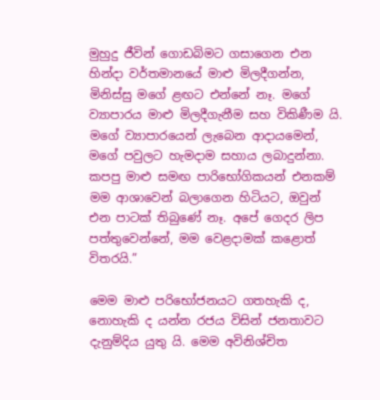මුහුදු ජීවින් ගොඩබිමට ගසාගෙන එන හින්දා වර්තමානයේ මාළු මිලදීගන්න, මිනිස්සු මගේ ළඟට එන්නේ නෑ. මගේ ව්‍යාපාරය මාළු මිලදීගැනීම සහ විකිණීම යි. මගේ ව්‍යාපාරයෙන් ලැබෙන ආදායමෙන්, මගේ පවුලට හැමදාම සහාය ලබාදුන්නා. කපපු මාළු සමඟ පාරිභෝගිකයන් එනකම් මම ආශාවෙන් බලාගෙන හිටියට, ඔවුන් එන පාටක් තිබුණේ නෑ. අපේ ගෙදර ලිප පත්තුවෙන්නේ, මම වෙළදාමක් කළොත් විතරයි.”

මෙම මාළු පරිභෝජනයට ගතහැකි ද, නොහැකි ද යන්න රජය විසින් ජනතාවට දැනුම්දිය යුතු යි. මෙම අවිනිශ්චිත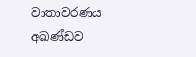වාතාවරණය අඛණ්ඩව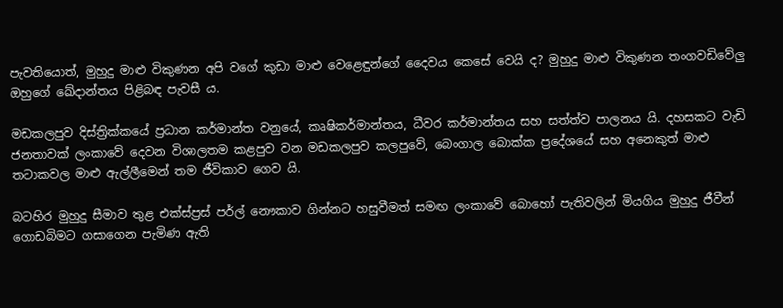පැවතියොත්, මුහුදු මාළු විකුණන අපි වගේ කුඩා මාළු වෙළෙඳුන්ගේ දෛවය කෙසේ වෙයි ද? මුහුදු මාළු විකුණන තංගවඩිවේලු ඔහුගේ ඛේදාන්තය පිළිබඳ පැවසී ය.

මඩකලපුව දිස්ත්‍රික්කයේ ප්‍රධාන කර්මාන්ත වනුයේ, කෘෂිකර්මාන්තය, ධීවර කර්මාන්තය සහ සත්ත්ව පාලනය යි. දහසකට වැඩි ජනතාවක් ලංකාවේ දෙවන විශාලතම කළපුව වන මඩකලපුව කලපුවේ, බෙංගාල බොක්ක ප්‍රදේශයේ සහ අනෙකුත් මාළු තටාකවල මාළු ඇල්ලීමෙන් තම ජීවිකාව ගෙව යි.

බටහිර මුහුදු සීමාව තුළ එක්ස්ප්‍රස් පර්ල් නෞකාව ගින්නට හසුවීමත් සමඟ ලංකාවේ බොහෝ පැතිවලින් මියගිය මුහුදු ජීවීන් ගොඩබිමට ගසාගෙන පැමිණ ඇති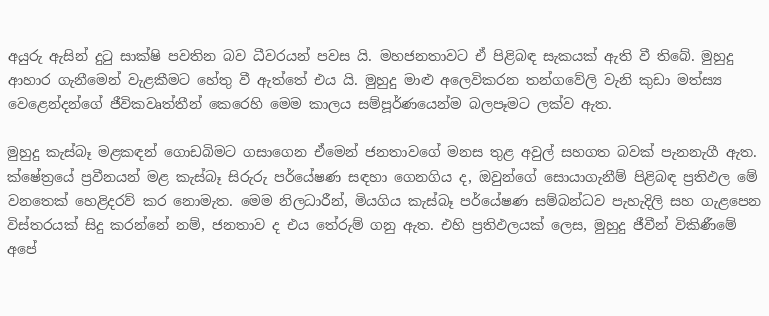අයුරු ඇසින් දුටු සාක්ෂි පවතින බව ධීවරයන් පවස යි. මහජනතාවට ඒ පිළිබඳ සැකයක් ඇති වී තිබේ. මුහුදු ආහාර ගැනීමෙන් වැළකීමට හේතු වී ඇත්තේ එය යි. මුහුදු මාළු අලෙවිකරන තන්ගවේලි වැනි කුඩා මත්ස්‍ය වෙළෙන්දන්ගේ ජීවිකවෘත්තීන් කෙරෙහි මෙම කාලය සම්පූර්ණයෙන්ම බලපෑමට ලක්ව ඇත.

මුහුදු කැස්බෑ මළකඳන් ගොඩබිමට ගසාගෙන ඒමෙන් ජනතාවගේ මනස තුළ අවුල් සහගත බවක් පැනනැගී ඇත. ක්ෂේත්‍රයේ ප්‍රවීනයන් මළ කැස්බෑ සිරුරු පර්යේෂණ සඳහා ගෙනගිය ද, ඔවුන්ගේ සොයාගැනීම් පිළිබඳ ප්‍රතිඵල මේ වනතෙක් හෙළිදරව් කර නොමැත. මෙම නිලධාරීන්, මියගිය කැස්බෑ පර්යේෂණ සම්බන්ධව පැහැදිලි සහ ගැළපෙන විස්තරයක් සිදු කරන්නේ නම්, ජනතාව ද එය තේරුම් ගනු ඇත. එහි ප්‍රතිඵලයක් ලෙස, මුහුදු ජීවීන් විකිණීමේ අපේ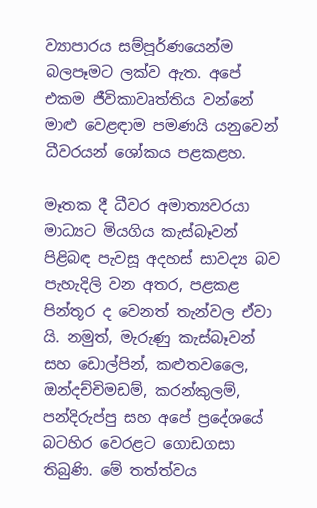ව්‍යාපාරය සම්පූර්ණයෙන්ම බලපෑමට ලක්ව ඇත. අපේ එකම ජීවිකාවෘත්තිය වන්නේ මාළු වෙළඳාම පමණයි යනුවෙන් ධීවරයන් ශෝකය පළකළහ.

මෑතක දී ධීවර අමාත්‍යවරයා මාධ්‍යට මියගිය කැස්බෑවන් පිළිබඳ පැවසූ අදහස් සාවද්‍ය බව පැහැදිලි වන අතර, පළකළ පින්තූර ද වෙනත් තැන්වල ඒවා යි. නමුත්, මැරුණු කැස්බෑවන් සහ ඩොල්පින්, කළුතවලෛ, ඔන්දච්චිමඩම්, කරන්කුලම්, පන්දිරුප්පු සහ අපේ ප්‍රදේශයේ බටහිර වෙරළට ගොඩගසා තිබුණි. මේ තත්ත්වය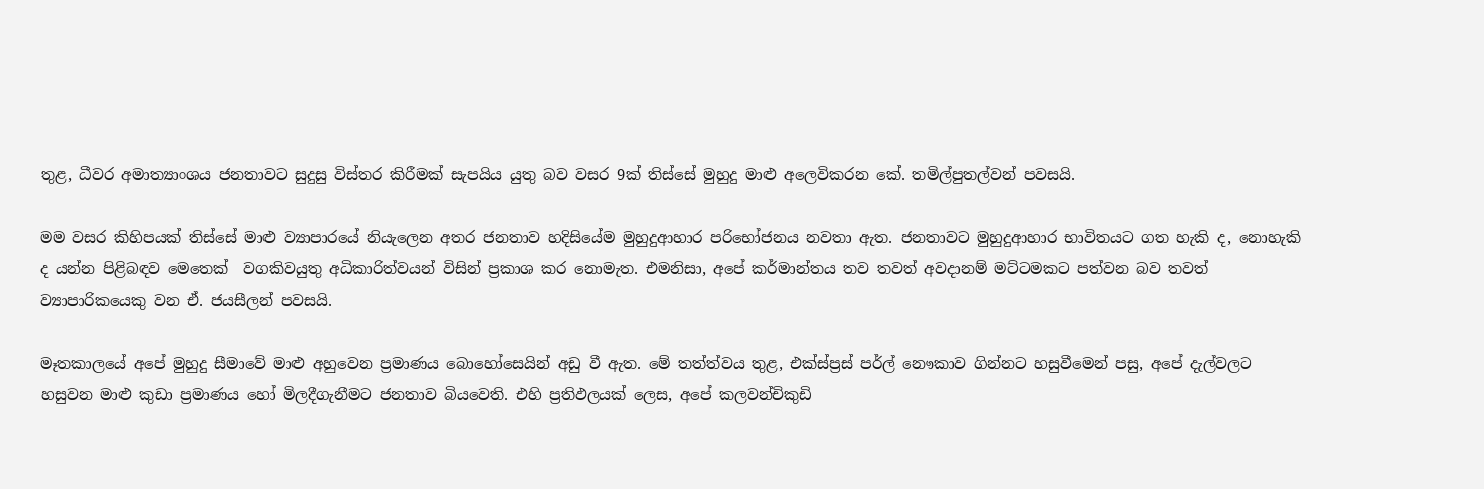තුළ, ධීවර අමාත්‍යාංශය ජනතාවට සුදුසු විස්තර කිරීමක් සැපයිය යුතු බව වසර 9ක් තිස්සේ මුහුදු මාළු අලෙවිකරන කේ. තමිල්පුතල්වන් පවසයි.

මම වසර කිහිපයක් තිස්සේ මාළු ව්‍යාපාරයේ නියැලෙන අතර ජනතාව හදිසියේම මුහුදුආහාර පරිභෝජනය නවතා ඇත. ජනතාවට මුහුදුආහාර භාවිතයට ගත හැකි ද, නොහැකි ද යන්න පිළිබඳව මෙතෙක්  වගකිවයුතු අධිකාරිත්වයන් විසින් ප්‍රකාශ කර නොමැත. එමනිසා, අපේ කර්මාන්තය තව තවත් අවදානම් මට්ටමකට පත්වන බව තවත් ව්‍යාපාරිකයෙකු වන ඒ. ජයසීලන් පවසයි.

මෑතකාලයේ අපේ මුහුදු සීමාවේ මාළු අහුවෙන ප්‍රමාණය බොහෝසෙයින් අඩු වී ඇත. මේ තත්ත්වය තුළ, එක්ස්ප්‍රස් පර්ල් නෞකාව ගින්නට හසුවීමෙන් පසු, අපේ දැල්වලට හසුවන මාළු කුඩා ප්‍රමාණය හෝ මිලදීගැනීමට ජනතාව බියවෙති. එහි ප්‍රතිඵලයක් ලෙස, අපේ කලවන්චිකුඩි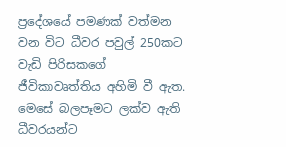ප්‍රදේශයේ පමණක් වත්මන වන විට ධීවර පවුල් 250කට වැඩි පිරිසකගේ ජීවිකාවෘත්තිය අහිමි වී ඇත. මෙසේ බලපෑමට ලක්ව ඇති ධීවරයන්ට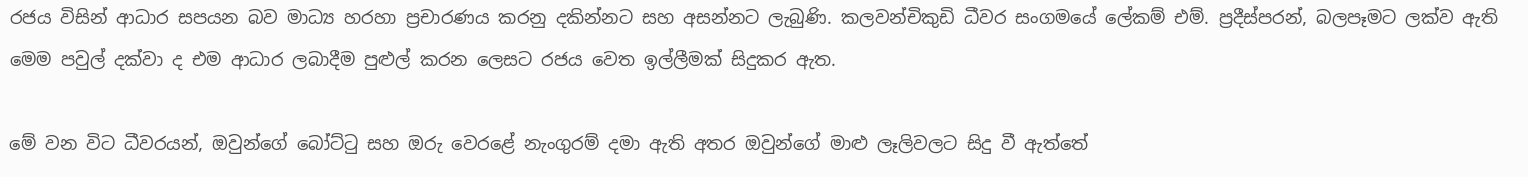රජය විසින් ආධාර සපයන බව මාධ්‍ය හරහා ප්‍රචාරණය කරනු දකින්නට සහ අසන්නට ලැබුණි. කලවන්චිකුඩි ධීවර සංගමයේ ලේකම් එම්. ප්‍රදීස්පරන්, බලපෑමට ලක්ව ඇති මෙම පවුල් දක්වා ද එම ආධාර ලබාදීම පුළුල් කරන ලෙසට රජය වෙත ඉල්ලීමක් සිදුකර ඇත.

මේ වන විට ධීවරයන්, ඔවුන්ගේ බෝට්ටු සහ ඔරු වෙරළේ නැංගුරම් දමා ඇති අතර ඔවුන්ගේ මාළු ලෑලිවලට සිදු වී ඇත්තේ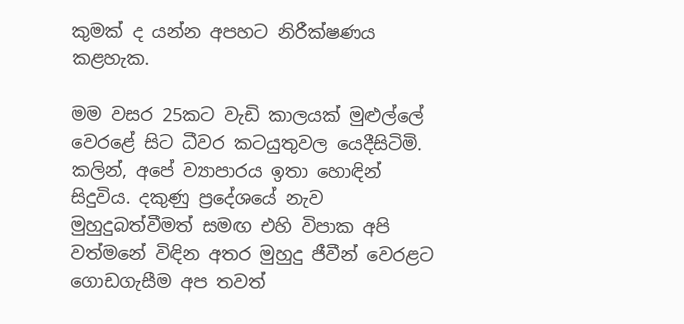කුමක් ද යන්න අපහට නිරීක්ෂණය කළහැක.

මම වසර 25කට වැඩි කාලයක් මුළුල්ලේ වෙරළේ සිට ධීවර කටයුතුවල යෙදීසිටිමි. කලින්, අපේ ව්‍යාපාරය ඉතා හොඳින් සිදුවිය. දකුණු ප්‍රදේශයේ නැව මුහුදුබත්වීමත් සමඟ එහි විපාක අපි වත්මනේ විඳින අතර මුහුදු ජීවීන් වෙරළට ගොඩගැසීම අප තවත්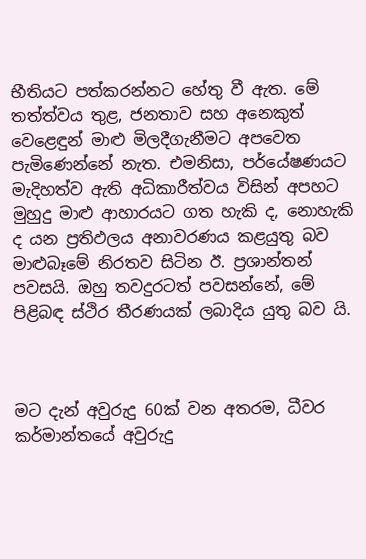භීතියට පත්කරන්නට හේතු වී ඇත. මේ තත්ත්වය තුළ, ජනතාව සහ අනෙකුත් වෙළෙඳුන් මාළු මිලදීගැනීමට අපවෙත පැමිණෙන්නේ නැත. එමනිසා, පර්යේෂණයට මැදිහත්ව ඇති අධිකාරීත්වය විසින් අපහට මුහුදු මාළු ආහාරයට ගත හැකි ද, නොහැකි ද යන ප්‍රතිඵලය අනාවරණය කළයුතු බව මාළුබෑමේ නිරතව සිටින ඊ. ප්‍රශාන්තන් පවසයි. ඔහු තවදුරටත් පවසන්නේ, මේ පිළිබඳ ස්ථිර තීරණයක් ලබාදිය යුතු බව යි.



මට දැන් අවුරුදු 60ක් වන අතරම, ධීවර කර්මාන්තයේ අවුරුදු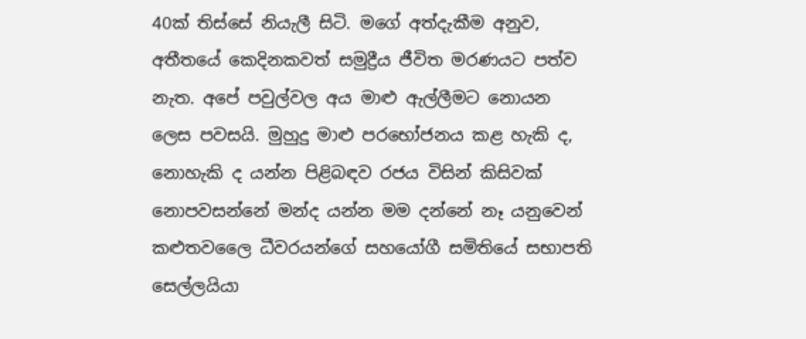40ක් තිස්සේ නියැලී සිටි. මගේ අත්දැකීම අනුව, අතීතයේ කෙදිනකවත් සමුද්‍රීය ජීවිත මරණයට පත්ව නැත. අපේ පවුල්වල අය මාළු ඇල්ලීමට නොයන ලෙස පවසයි. මුහුදු මාළු පරභෝජනය කළ හැකි ද, නොහැකි ද යන්න පිළිබඳව රජය විසින් කිසිවක් නොපවසන්නේ මන්ද යන්න මම දන්නේ නෑ යනුවෙන් කළුතවලෛ ධීවරයන්ගේ සහයෝගී සමිතියේ සභාපති සෙල්ලයියා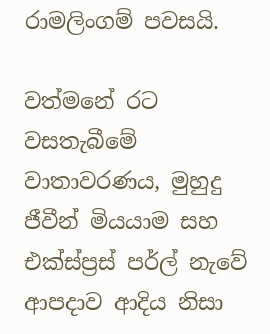රාමලිංගම් පවසයි.

වත්මනේ රට වසතැබීමේ වාතාවරණය, මුහුදු ජීවීන් මියයාම සහ එක්ස්ප්‍රස් පර්ල් නැවේ ආපදාව ආදිය නිසා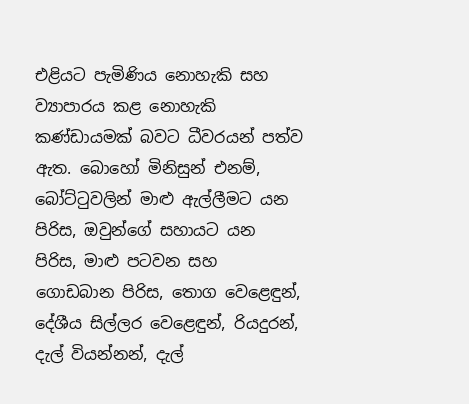එළියට පැමිණිය නොහැකි සහ ව්‍යාපාරය කළ නොහැකි කණ්ඩායමක් බවට ධීවරයන් පත්ව ඇත. බොහෝ මිනිසුන් එනම්, බෝට්ටුවලින් මාළු ඇල්ලීමට යන පිරිස, ඔවුන්ගේ සහායට යන පිරිස, මාළු පටවන සහ ගොඩබාන පිරිස, තොග වෙළෙඳුන්, දේශීය සිල්ලර වෙළෙඳුන්, රියදුරන්, දැල් වියන්නන්, දැල්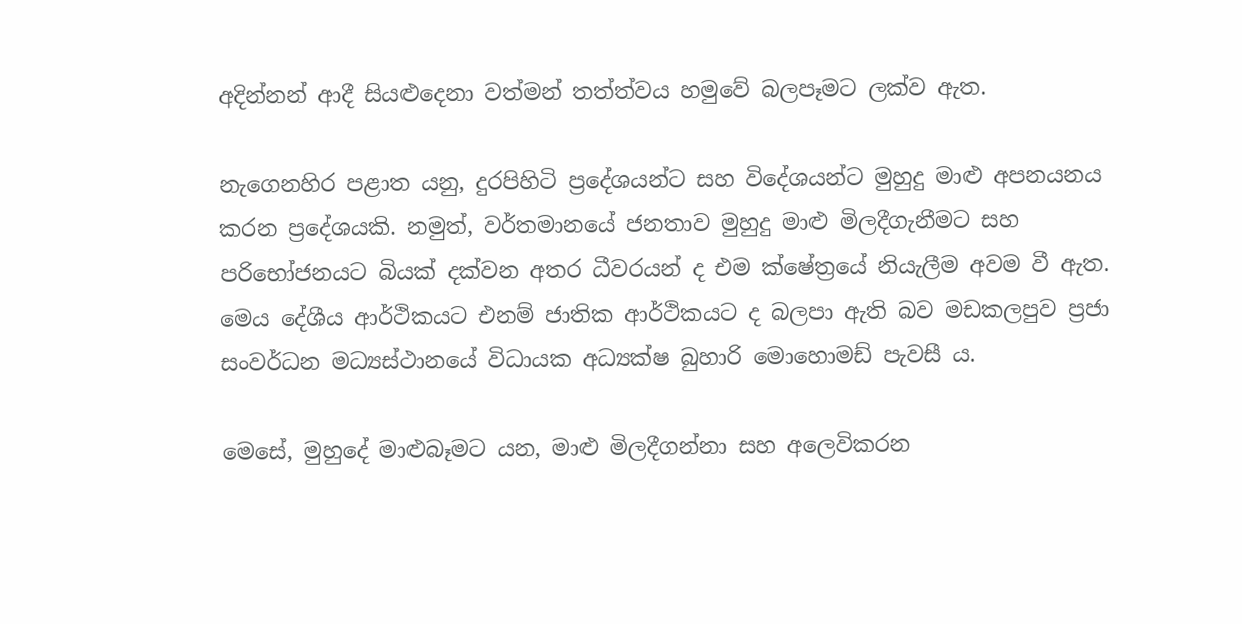අදින්නන් ආදී සියළුදෙනා වත්මන් තත්ත්වය හමුවේ බලපෑමට ලක්ව ඇත.

නැගෙනහිර පළාත යනු, දුරපිහිටි ප්‍රදේශයන්ට සහ විදේශයන්ට මුහුදු මාළු අපනයනය කරන ප්‍රදේශයකි. නමුත්, වර්තමානයේ ජනතාව මුහුදු මාළු මිලදීගැනීමට සහ පරිභෝජනයට බියක් දක්වන අතර ධීවරයන් ද එම ක්ෂේත්‍රයේ නියැලීම අවම වී ඇත. මෙය දේශීය ආර්ථිකයට එනම් ජාතික ආර්ථිකයට ද බලපා ඇති බව මඩකලපුව ප්‍රජා සංවර්ධන මධ්‍යස්ථානයේ විධායක අධ්‍යක්ෂ බුහාරි මොහොමඩ් පැවසී ය.

මෙසේ, මුහුදේ මාළුබෑමට යන, මාළු මිලදීගන්නා සහ අලෙවිකරන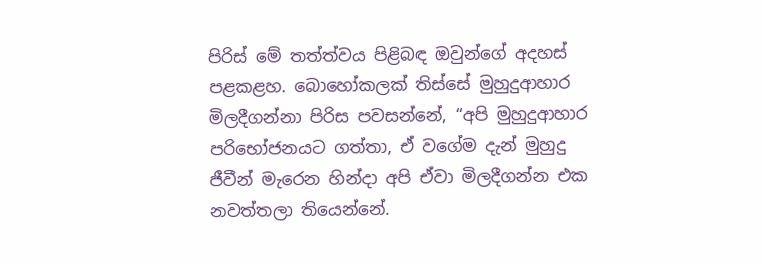පිරිස් මේ තත්ත්වය පිළිබඳ ඔවුන්ගේ අදහස් පළකළහ. බොහෝකලක් තිස්සේ මුහුදුආහාර මිලදීගන්නා පිරිස පවසන්නේ, “අපි මුහුදුආහාර පරිභෝජනයට ගත්තා, ඒ වගේම දැන් මුහුදු ජීවීන් මැරෙන හින්දා අපි ඒවා මිලදීගන්න එක නවත්තලා තියෙන්නේ.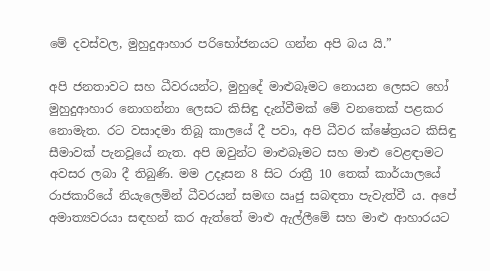මේ දවස්වල, මුහුදුආහාර පරිභෝජනයට ගන්න අපි බය යි.”

අපි ජනතාවට සහ ධීවරයන්ට, මුහුදේ මාළුබෑමට නොයන ලෙසට හෝ මුහුදුආහාර නොගන්නා ලෙසට කිසිඳු දැන්වීමක් මේ වනතෙක් පළකර නොමැත. රට වසාදමා තිබූ කාලයේ දී පවා, අපි ධීවර ක්ෂේත්‍රයට කිසිඳු සීමාවක් පැනවූයේ නැත. අපි ඔවුන්ට මාළුබෑමට සහ මාළු වෙළඳාමට අවසර ලබා දී තිබුණි. මම උදෑසන 8 සිට රාත්‍රී 10 තෙක් කාර්යාලයේ රාජකාරියේ නියැලෙමින් ධීවරයන් සමඟ ඍජු සබඳතා පැවැත්වී ය. අපේ අමාත්‍යවරයා සඳහන් කර ඇත්තේ මාළු ඇල්ලීමේ සහ මාළු ආහාරයට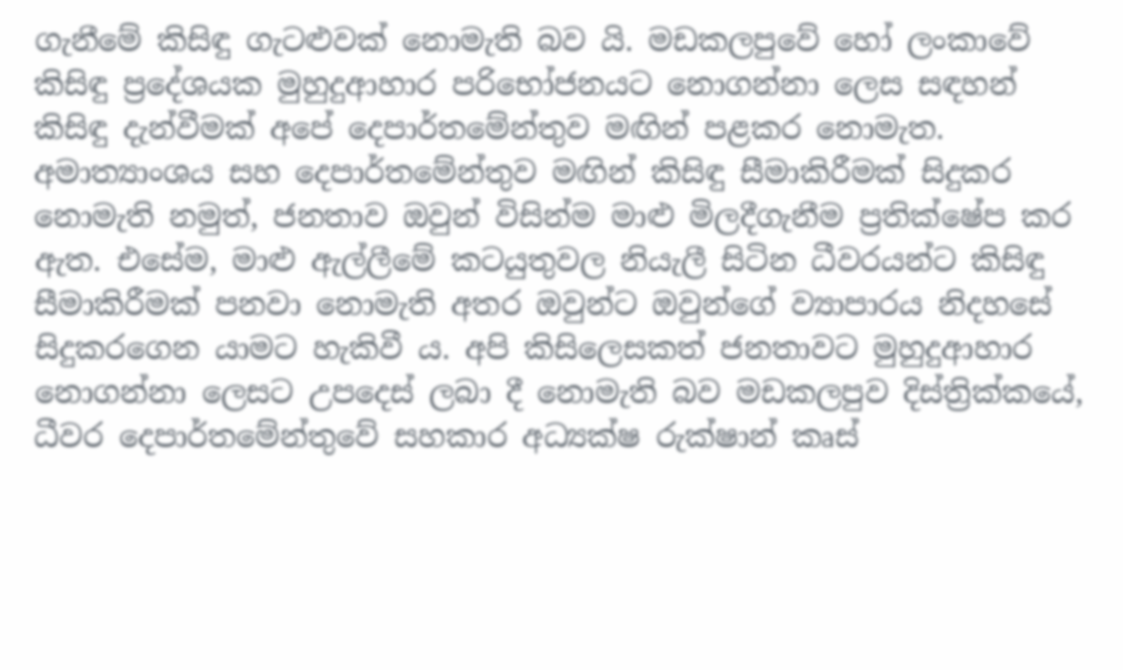ගැනීමේ කිසිඳු ගැටළුවක් නොමැති බව යි. මඩකලපුවේ හෝ ලංකාවේ කිසිඳු ප්‍රදේශයක මුහුදුආහාර පරිභෝජනයට නොගන්නා ලෙස සඳහන් කිසිඳු දැන්වීමක් අපේ දෙපාර්තමේන්තුව මඟින් පළකර නොමැත. අමාත්‍යාංශය සහ දෙපාර්තමේන්තුව මඟින් කිසිඳු සීමාකිරීමක් සිදුකර නොමැති නමුත්, ජනතාව ඔවුන් විසින්ම මාළු මිලදීගැනීම ප්‍රතික්ෂේප කර ඇත. එසේම, මාළු ඇල්ලීමේ කටයුතුවල නියැලී සිටින ධීවරයන්ට කිසිඳු සීමාකිරීමක් පනවා නොමැති අතර ඔවුන්ට ඔවුන්ගේ ව්‍යාපාරය නිදහසේ සිදුකරගෙන යාමට හැකිවී ය. අපි කිසිලෙසකත් ජනතාවට මුහුදුආහාර නොගන්නා ලෙසට උපදෙස් ලබා දී නොමැති බව මඩකලපුව දිස්ත්‍රික්කයේ, ධීවර දෙපාර්තමේන්තුවේ සහකාර අධ්‍යක්ෂ රුක්ෂාන් කෘස්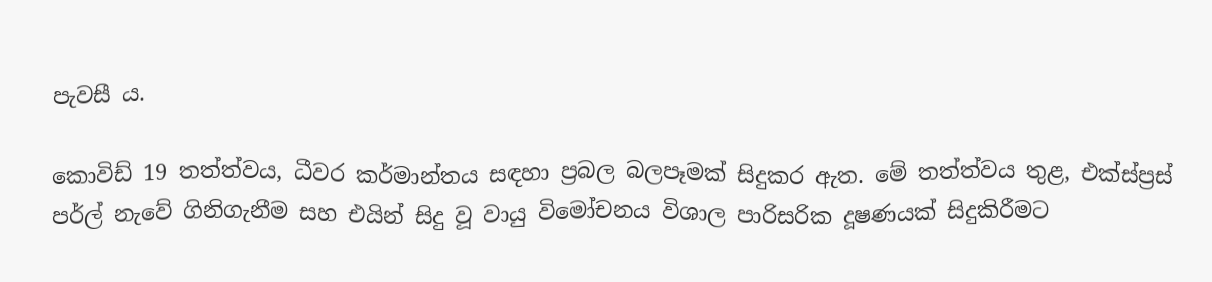පැවසී ය.

කොවිඩ් 19 තත්ත්වය, ධීවර කර්මාන්තය සඳහා ප්‍රබල බලපෑමක් සිදුකර ඇත. මේ තත්ත්වය තුළ, එක්ස්ප්‍රස් පර්ල් නැවේ ගිනිගැනීම සහ එයින් සිදු වූ වායු විමෝචනය විශාල පාරිසරික දූෂණයක් සිදුකිරීමට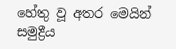හේතු වූ අතර මෙයින් සමුද්‍රීය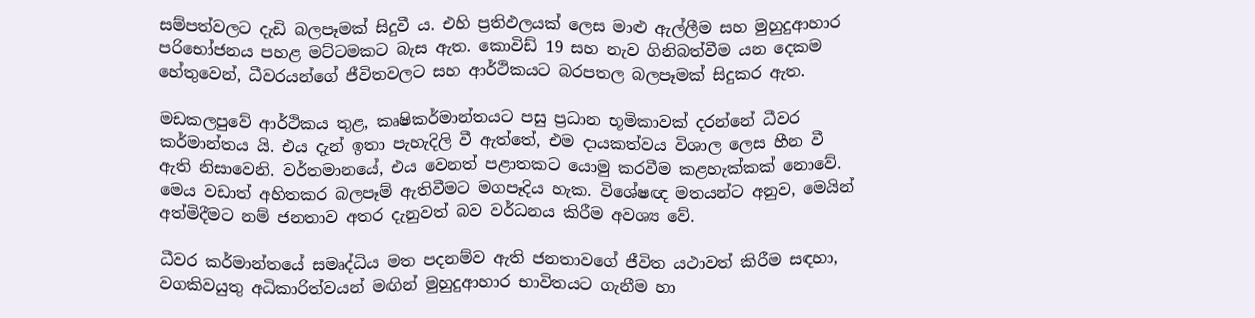සම්පත්වලට දැඩි බලපෑමක් සිදුවී ය. එහි ප්‍රතිඵලයක් ලෙස මාළු ඇල්ලීම සහ මුහුදුආහාර පරිභෝජනය පහළ මට්ටමකට බැස ඇත. කොවිඩ් 19 සහ නැව ගිනිබත්වීම යන දෙකම හේතුවෙන්, ධීවරයන්ගේ ජීවිතවලට සහ ආර්ථිකයට බරපතල බලපෑමක් සිදුකර ඇත.

මඩකලපුවේ ආර්ථිකය තුළ, කෘෂිකර්මාන්තයට පසු ප්‍රධාන භූමිකාවක් දරන්නේ ධීවර කර්මාන්තය යි. එය දැන් ඉතා පැහැදිලි වී ඇත්තේ, එම දායකත්වය විශාල ලෙස හීන වී ඇති නිසාවෙනි. වර්තමානයේ, එය වෙනත් පළාතකට යොමු කරවීම කළහැක්කක් නොවේ. මෙය වඩාත් අහිතකර බලපෑම් ඇතිවීමට මගපෑදිය හැක. විශේෂඥ මතයන්ට අනුව, මෙයින් අත්මිදීමට නම් ජනතාව අතර දැනුවත් බව වර්ධනය කිරීම අවශ්‍ය වේ.

ධීවර කර්මාන්තයේ සමෘද්ධිය මත පදනම්ව ඇති ජනතාවගේ ජීවිත යථාවත් කිරීම සඳහා, වගකිවයුතු අධිකාරිත්වයන් මඟින් මුහුදුආහාර භාවිතයට ගැනීම හා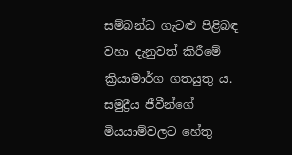සම්බන්ධ ගැටළු පිළිබඳ වහා දැනුවත් කිරීමේ ක්‍රියාමාර්ග ගතයුතු ය. සමුද්‍රීය ජීවීන්ගේ මියයාම්වලට හේතු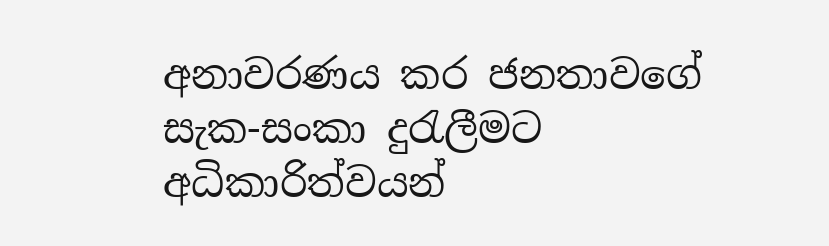අනාවරණය කර ජනතාවගේ සැක-සංකා දුරැලීමට අධිකාරිත්වයන්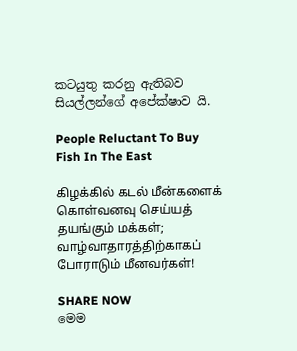කටයුතු කරනු ඇතිබව සියල්ලන්ගේ අපේක්ෂාව යි.

People Reluctant To Buy Fish In The East

கிழக்கில் கடல் மீன்களைக் கொள்வனவு செய்யத் தயங்கும் மக்கள்; வாழ்வாதாரத்திற்காகப் போராடும் மீனவர்கள்!

SHARE NOW
මෙම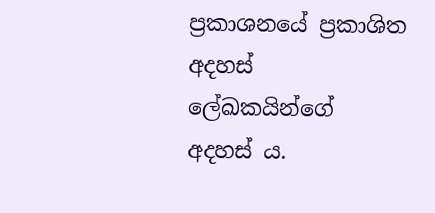ප්‍රකාශනයේ ප්‍රකාශිත අදහස් ලේඛකයින්ගේ අදහස් ය.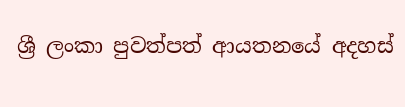ශ්‍රී ලංකා පුවත්පත් ආයතනයේ අදහස්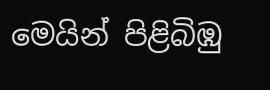මෙයින් පිළිබිඹු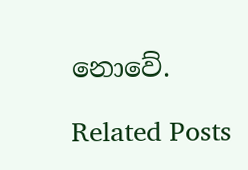නොවේ.

Related Posts